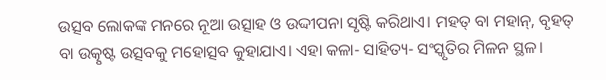ଉତ୍ସବ ଲୋକଙ୍କ ମନରେ ନୂଆ ଉତ୍ସାହ ଓ ଉଦ୍ଦୀପନା ସୃଷ୍ଟି କରିଥାଏ। ମହତ୍ ବା ମହାନ୍, ବୃହତ୍ ବା ଉତ୍କୃଷ୍ଟ ଉତ୍ସବକୁ ମହୋତ୍ସବ କୁହାଯାଏ। ଏହା କଳା- ସାହିତ୍ୟ- ସଂସ୍କୃତିର ମିଳନ ସ୍ଥଳ।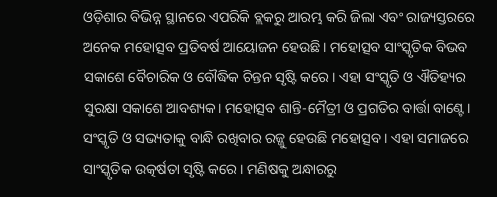ଓଡ଼ିଶାର ବିଭିନ୍ନ ସ୍ଥାନରେ ଏପରିକି ବ୍ଲକରୁ ଆରମ୍ଭ କରି ଜିଲା ଏବଂ ରାଜ୍ୟସ୍ତରରେ ଅନେକ ମହୋତ୍ସବ ପ୍ରତିବର୍ଷ ଆୟୋଜନ ହେଉଛି। ମହୋତ୍ସବ ସାଂସ୍କୃତିକ ବିଭବ ସକାଶେ ବୈଚାରିକ ଓ ବୌଦ୍ଧିକ ଚିନ୍ତନ ସୃଷ୍ଟି କରେ। ଏହା ସଂସ୍କୃତି ଓ ଐତିହ୍ୟର ସୁରକ୍ଷା ସକାଶେ ଆବଶ୍ୟକ। ମହୋତ୍ସବ ଶାନ୍ତି-ମୈତ୍ରୀ ଓ ପ୍ରଗତିର ବାର୍ତ୍ତା ବାଣ୍ଟେ। ସଂସ୍କୃତି ଓ ସଭ୍ୟତାକୁ ବାନ୍ଧି ରଖିବାର ରଜ୍ଜୁ ହେଉଛି ମହୋତ୍ସବ। ଏହା ସମାଜରେ ସାଂସ୍କୃତିକ ଉତ୍କର୍ଷତା ସୃଷ୍ଟି କରେ। ମଣିଷକୁ ଅନ୍ଧାରରୁ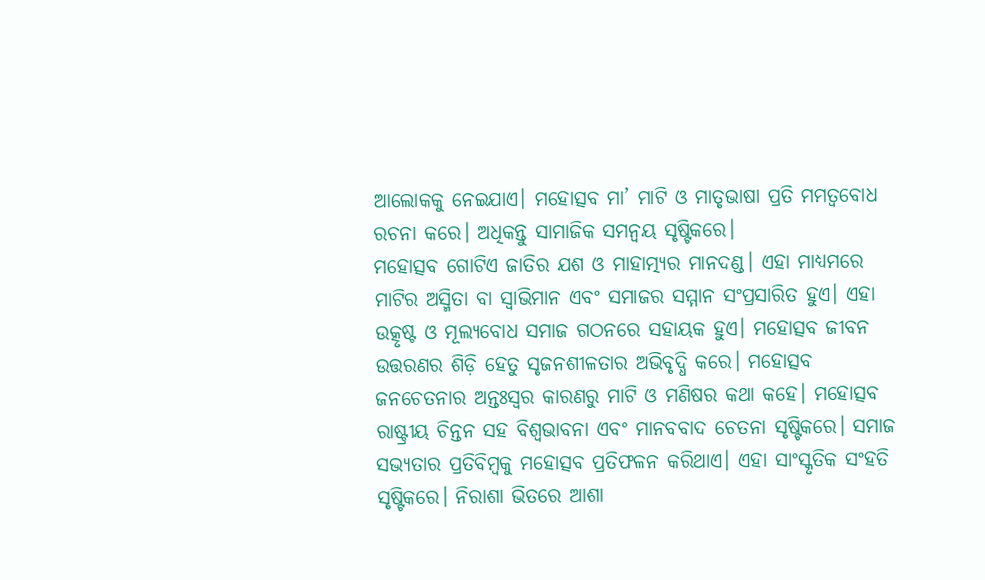ଆଲୋକକୁ ନେଇଯାଏ। ମହୋତ୍ସବ ମା’ ମାଟି ଓ ମାତୃଭାଷା ପ୍ରତି ମମତ୍ୱବୋଧ ରଚନା କରେ। ଅଧିକନ୍ତୁ ସାମାଜିକ ସମନ୍ବୟ ସୃଷ୍ଟିକରେ।
ମହୋତ୍ସବ ଗୋଟିଏ ଜାତିର ଯଶ ଓ ମାହାତ୍ମ୍ୟର ମାନଦଣ୍ଡ। ଏହା ମାଧ୍ୟମରେ ମାଟିର ଅସ୍ମିତା ବା ସ୍ବାଭିମାନ ଏବଂ ସମାଜର ସମ୍ମାନ ସଂପ୍ରସାରିତ ହୁଏ। ଏହା ଉତ୍କୃଷ୍ଟ ଓ ମୂଲ୍ୟବୋଧ ସମାଜ ଗଠନରେ ସହାୟକ ହୁଏ। ମହୋତ୍ସବ ଜୀବନ ଉତ୍ତରଣର ଶିଡ଼ି ହେତୁ ସୃଜନଶୀଳତାର ଅଭିବୃଦ୍ଧି କରେ। ମହୋତ୍ସବ ଜନଚେତନାର ଅନ୍ତଃସ୍ବର କାରଣରୁ ମାଟି ଓ ମଣିଷର କଥା କହେ। ମହୋତ୍ସବ ରାଷ୍ଟ୍ରୀୟ ଚିନ୍ତନ ସହ ବିଶ୍ୱଭାବନା ଏବଂ ମାନବବାଦ ଚେତନା ସୃଷ୍ଟିକରେ। ସମାଜ ସଭ୍ୟତାର ପ୍ରତିବିମ୍ବକୁ ମହୋତ୍ସବ ପ୍ରତିଫଳନ କରିଥାଏ। ଏହା ସାଂସ୍କୃତିକ ସଂହତି ସୃଷ୍ଟିକରେ। ନିରାଶା ଭିତରେ ଆଶା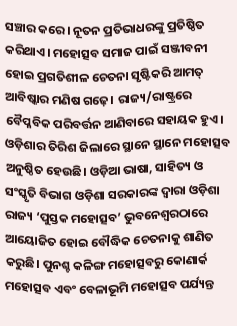ସଞ୍ଚାର କରେ। ନୂତନ ପ୍ରତିଭାଧରଙ୍କୁ ପ୍ରତିଷ୍ଠିତ କରିଥାଏ। ମହୋତ୍ସବ ସମାଜ ପାଇଁ ସଞ୍ଜୀବନୀ ହୋଇ ପ୍ରଗତିଶୀଳ ଚେତନା ସୃଷ୍ଟିକରି ଆମତ୍ ଆବିଷ୍କାର ମଣିଷ ଗଢ଼େ। ରାଜ୍ୟ/ରାଷ୍ଟ୍ରରେ ବୈପ୍ଳବିକ ପରିବର୍ତ୍ତନ ଆଣିବାରେ ସହାୟକ ହୁଏ।
ଓଡ଼ିଶାର ତିରିଶ ଜିଲାରେ ସ୍ଥାନେ ସ୍ଥାନେ ମହୋତ୍ସବ ଅନୁଷ୍ଠିତ ହେଉଛି। ଓଡ଼ିଆ ଭାଷା, ସାହିତ୍ୟ ଓ ସଂସ୍କୃତି ବିଭାଗ ଓଡ଼ିଶା ସରକାରଙ୍କ ଦ୍ୱାରା ଓଡ଼ିଶା ରାଜ୍ୟ ‘ପୁସ୍ତକ ମହୋତ୍ସବ’ ଭୁବନେଶ୍ୱରଠାରେ ଆୟୋଜିତ ହୋଇ ବୌଦ୍ଧିକ ଚେତନାକୁ ଶାଣିତ କରୁଛି। ପୁନଶ୍ଚ କଳିଙ୍ଗ ମହୋତ୍ସବରୁ କୋଣାର୍କ ମହୋତ୍ସବ ଏବଂ ବେଳାଭୂମି ମହୋତ୍ସବ ପର୍ଯ୍ୟନ୍ତ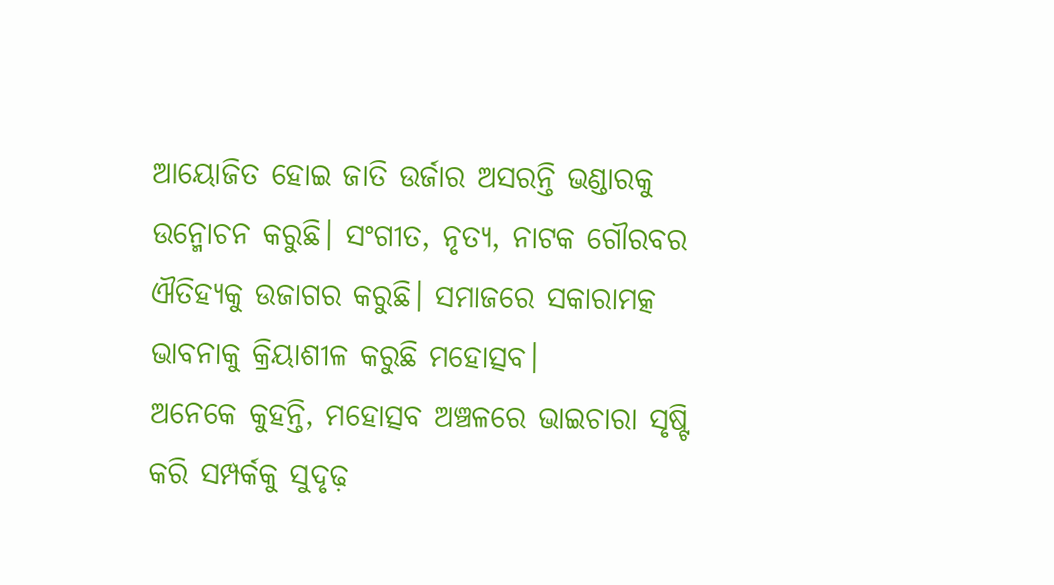ଆୟୋଜିତ ହୋଇ ଜାତି ଉର୍ଜାର ଅସରନ୍ତି ଭଣ୍ଡାରକୁ ଉନ୍ମୋଚନ କରୁଛି। ସଂଗୀତ, ନୃତ୍ୟ, ନାଟକ ଗୌରବର ଐତିହ୍ୟକୁ ଉଜାଗର କରୁଛି। ସମାଜରେ ସକାରାମତ୍କ ଭାବନାକୁ କ୍ରିୟାଶୀଳ କରୁଛି ମହୋତ୍ସବ।
ଅନେକେ କୁହନ୍ତି, ମହୋତ୍ସବ ଅଞ୍ଚଳରେ ଭାଇଚାରା ସୃଷ୍ଟି କରି ସମ୍ପର୍କକୁ ସୁଦୃଢ଼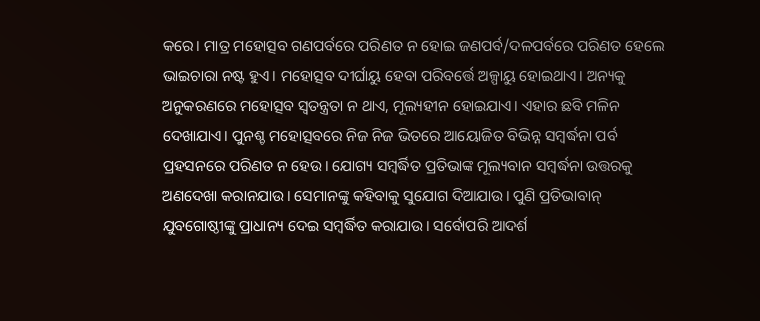କରେ। ମାତ୍ର ମହୋତ୍ସବ ଗଣପର୍ବରେ ପରିଣତ ନ ହୋଇ ଜଣପର୍ବ/ଦଳପର୍ବରେ ପରିଣତ ହେଲେ ଭାଇଚାରା ନଷ୍ଟ ହୁଏ। ମହୋତ୍ସବ ଦୀର୍ଘାୟୁ ହେବା ପରିବର୍ତ୍ତେ ଅଳ୍ପାୟୁ ହୋଇଥାଏ। ଅନ୍ୟକୁ ଅନୁକରଣରେ ମହୋତ୍ସବ ସ୍ବତନ୍ତ୍ରତା ନ ଥାଏ, ମୂଲ୍ୟହୀନ ହୋଇଯାଏ। ଏହାର ଛବି ମଳିନ ଦେଖାଯାଏ। ପୁନଶ୍ଚ ମହୋତ୍ସବରେ ନିଜ ନିଜ ଭିତରେ ଆୟୋଜିତ ବିଭିନ୍ନ ସମ୍ବର୍ଦ୍ଧନା ପର୍ବ ପ୍ରହସନରେ ପରିଣତ ନ ହେଉ। ଯୋଗ୍ୟ ସମ୍ବର୍ଦ୍ଧିତ ପ୍ରତିଭାଙ୍କ ମୂଲ୍ୟବାନ ସମ୍ବର୍ଦ୍ଧନା ଉତ୍ତରକୁ ଅଣଦେଖା କରାନଯାଉ। ସେମାନଙ୍କୁ କହିବାକୁ ସୁଯୋଗ ଦିଆଯାଉ। ପୁଣି ପ୍ରତିଭାବାନ୍ ଯୁବଗୋଷ୍ଠୀଙ୍କୁ ପ୍ରାଧାନ୍ୟ ଦେଇ ସମ୍ବର୍ଦ୍ଧିତ କରାଯାଉ। ସର୍ବୋପରି ଆଦର୍ଶ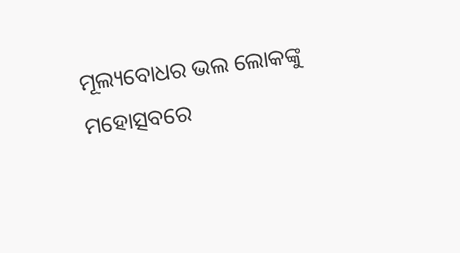ମୂଲ୍ୟବୋଧର ଭଲ ଲୋକଙ୍କୁ ମହୋତ୍ସବରେ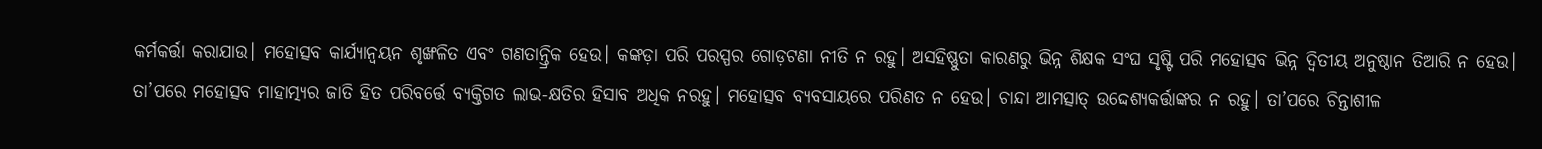କର୍ମକର୍ତ୍ତା କରାଯାଉ। ମହୋତ୍ସବ କାର୍ଯ୍ୟାନ୍ବୟନ ଶୃଙ୍ଖଳିତ ଏବଂ ଗଣତାନ୍ତ୍ରିକ ହେଉ। କଙ୍କଡ଼ା ପରି ପରସ୍ପର ଗୋଡ଼ଟଣା ନୀତି ନ ରହୁ। ଅସହିଷ୍ଣୁତା କାରଣରୁ ଭିନ୍ନ ଶିକ୍ଷକ ସଂଘ ସୃଷ୍ଟି ପରି ମହୋତ୍ସବ ଭିନ୍ନ ଦ୍ୱିତୀୟ ଅନୁଷ୍ଠାନ ତିଆରି ନ ହେଉ। ତା’ପରେ ମହୋତ୍ସବ ମାହାତ୍ମ୍ୟର ଜାତି ହିତ ପରିବର୍ତ୍ତେ ବ୍ୟକ୍ତିଗତ ଲାଭ-କ୍ଷତିର ହିସାବ ଅଧିକ ନରହୁ। ମହୋତ୍ସବ ବ୍ୟବସାୟରେ ପରିଣତ ନ ହେଉ। ଚାନ୍ଦା ଆମତ୍ସାତ୍ ଉଦ୍ଦେଶ୍ୟକର୍ତ୍ତାଙ୍କର ନ ରହୁ। ତା’ପରେ ଚିନ୍ତାଶୀଳ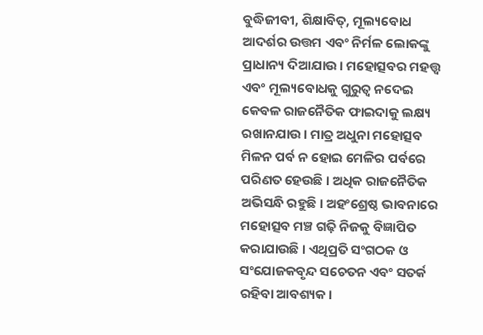ବୁଦ୍ଧିଜୀବୀ, ଶିକ୍ଷାବିତ୍, ମୂଲ୍ୟବୋଧ ଆଦର୍ଶର ଉତ୍ତମ ଏବଂ ନିର୍ମଳ ଲୋକଙ୍କୁ ପ୍ରାଧାନ୍ୟ ଦିଆଯାଉ। ମହୋତ୍ସବର ମହତ୍ତ୍ୱ ଏବଂ ମୂଲ୍ୟବୋଧକୁ ଗୁରୁତ୍ୱ ନଦେଇ କେବଳ ରାଜନୈତିକ ଫାଇଦାକୁ ଲକ୍ଷ୍ୟ ରଖାନଯାଉ। ମାତ୍ର ଅଧୁନା ମହୋତ୍ସବ ମିଳନ ପର୍ବ ନ ହୋଇ ମେଳିର ପର୍ବରେ ପରିଣତ ହେଉଛି। ଅଧିକ ରାଜନୈତିକ ଅଭିସନ୍ଧି ରହୁଛି। ଅହଂଶ୍ରେଷ୍ଠ ଭାବନାରେ ମହୋତ୍ସବ ମଞ୍ଚ ଗଢ଼ି ନିଜକୁ ବିଜ୍ଞାପିତ କରାଯାଉଛି। ଏଥିପ୍ରତି ସଂଗଠକ ଓ ସଂଯୋଜକବୃନ୍ଦ ସଚେତନ ଏବଂ ସତର୍କ ରହିବା ଆବଶ୍ୟକ।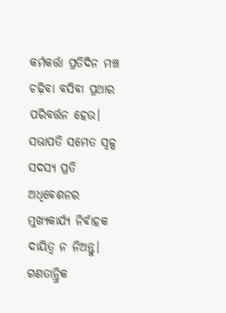କର୍ମକର୍ତ୍ତା ପ୍ରତିଦିନ ମଞ୍ଚ ଚଢ଼ିବା ବସିବା ପ୍ରଥାର ପରିବର୍ତ୍ତନ ହେଉ। ସଭାପତି ସମେତ ସ୍ବଳ୍ପ ସଦସ୍ୟ ପ୍ରତି ଅଧିବେଶନର ମୁଖ୍ୟକାର୍ଯ୍ୟ ନିର୍ବାହକ ଦାୟିତ୍ୱ ନ ନିଅନ୍ତୁ। ଗଣତାନ୍ତ୍ରିକ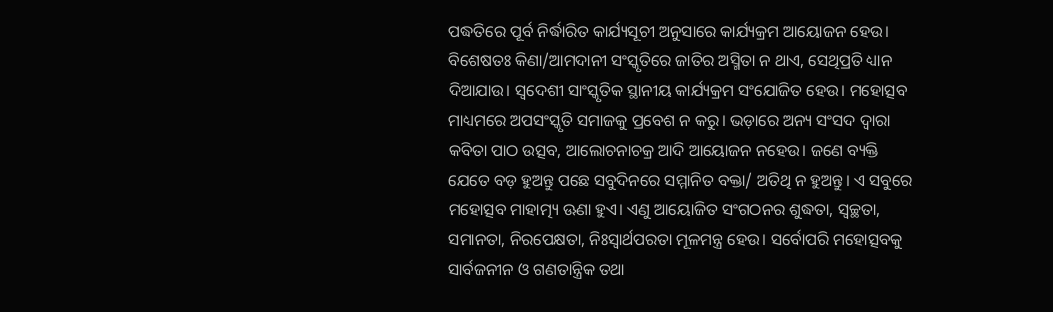ପଦ୍ଧତିରେ ପୂର୍ବ ନିର୍ଦ୍ଧାରିତ କାର୍ଯ୍ୟସୂଚୀ ଅନୁସାରେ କାର୍ଯ୍ୟକ୍ରମ ଆୟୋଜନ ହେଉ। ବିଶେଷତଃ କିଣା/ଆମଦାନୀ ସଂସ୍କୃତିରେ ଜାତିର ଅସ୍ମିତା ନ ଥାଏ, ସେଥିପ୍ରତି ଧ୍ୟାନ ଦିଆଯାଉ। ସ୍ବଦେଶୀ ସାଂସ୍କୃତିକ ସ୍ଥାନୀୟ କାର୍ଯ୍ୟକ୍ରମ ସଂଯୋଜିତ ହେଉ। ମହୋତ୍ସବ ମାଧ୍ୟମରେ ଅପସଂସ୍କୃତି ସମାଜକୁ ପ୍ରବେଶ ନ କରୁ। ଭଡ଼ାରେ ଅନ୍ୟ ସଂସଦ ଦ୍ୱାରା କବିତା ପାଠ ଉତ୍ସବ, ଆଲୋଚନାଚକ୍ର ଆଦି ଆୟୋଜନ ନହେଉ। ଜଣେ ବ୍ୟକ୍ତି ଯେତେ ବଡ଼ ହୁଅନ୍ତୁ ପଛେ ସବୁଦିନରେ ସମ୍ମାନିତ ବକ୍ତା/ ଅତିଥି ନ ହୁଅନ୍ତୁ। ଏ ସବୁରେ ମହୋତ୍ସବ ମାହାତ୍ମ୍ୟ ଊଣା ହୁଏ। ଏଣୁ ଆୟୋଜିତ ସଂଗଠନର ଶୁଦ୍ଧତା, ସ୍ବଚ୍ଛତା, ସମାନତା, ନିରପେକ୍ଷତା, ନିଃସ୍ବାର୍ଥପରତା ମୂଳମନ୍ତ୍ର ହେଉ। ସର୍ବୋପରି ମହୋତ୍ସବକୁ ସାର୍ବଜନୀନ ଓ ଗଣତାନ୍ତ୍ରିକ ତଥା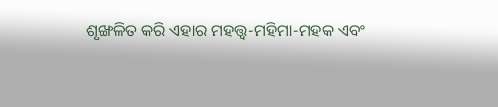ଶୃଙ୍ଖଳିତ କରି ଏହାର ମହତ୍ତ୍ୱ-ମହିମା-ମହକ ଏବଂ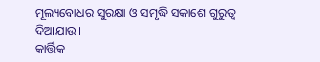ମୂଲ୍ୟବୋଧର ସୁରକ୍ଷା ଓ ସମୃଦ୍ଧି ସକାଶେ ଗୁରୁତ୍ୱ ଦିଆଯାଉ।
କାର୍ତ୍ତିକ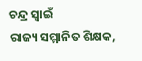ଚନ୍ଦ୍ର ସ୍ବାଇଁ
ରାଜ୍ୟ ସମ୍ମାନିତ ଶିକ୍ଷକ,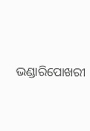ଭଣ୍ଡାରିପୋଖରୀ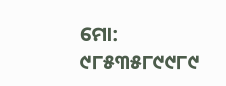ମୋ: ୯୮୫୩୫୮୯୯୮୯